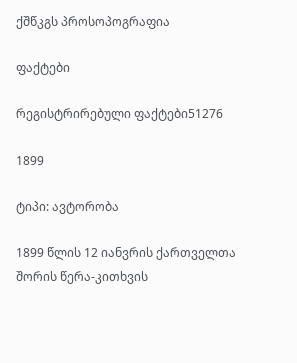ქშწკგს პროსოპოგრაფია

ფაქტები

რეგისტრირებული ფაქტები51276

1899

ტიპი: ავტორობა

1899 წლის 12 იანვრის ქართველთა შორის წერა-კითხვის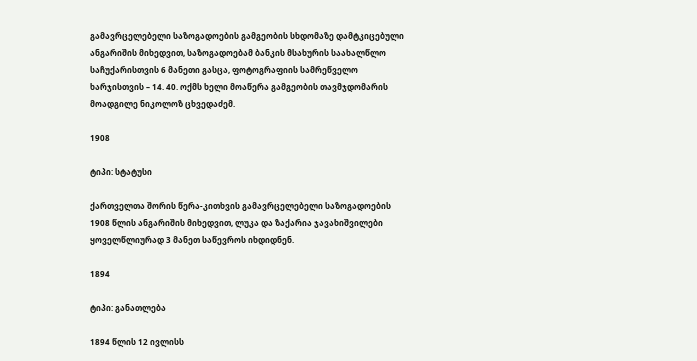გამავრცელებელი საზოგადოების გამგეობის სხდომაზე დამტკიცებული ანგარიშის მიხედვით, საზოგადოებამ ბანკის მსახურის საახალწლო საჩუქარისთვის 6 მანეთი გასცა, ფოტოგრაფიის სამრეწველო ხარჯისთვის – 14. 40. ოქმს ხელი მოაწერა გამგეობის თავმჯდომარის მოადგილე ნიკოლოზ ცხვედაძემ.

1908

ტიპი: სტატუსი

ქართველთა შორის წერა-კითხვის გამავრცელებელი საზოგადოების 1908 წლის ანგარიშის მიხედვით, ლუკა და ზაქარია ჯავახიშვილები ყოველწლიურად 3 მანეთ საწევროს იხდიდნენ.

1894

ტიპი: განათლება

1894 წლის 12 ივლისს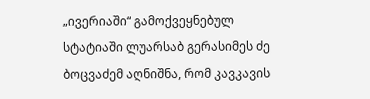„ივერიაში“ გამოქვეყნებულ სტატიაში ლუარსაბ გერასიმეს ძე ბოცვაძემ აღნიშნა, რომ კავკავის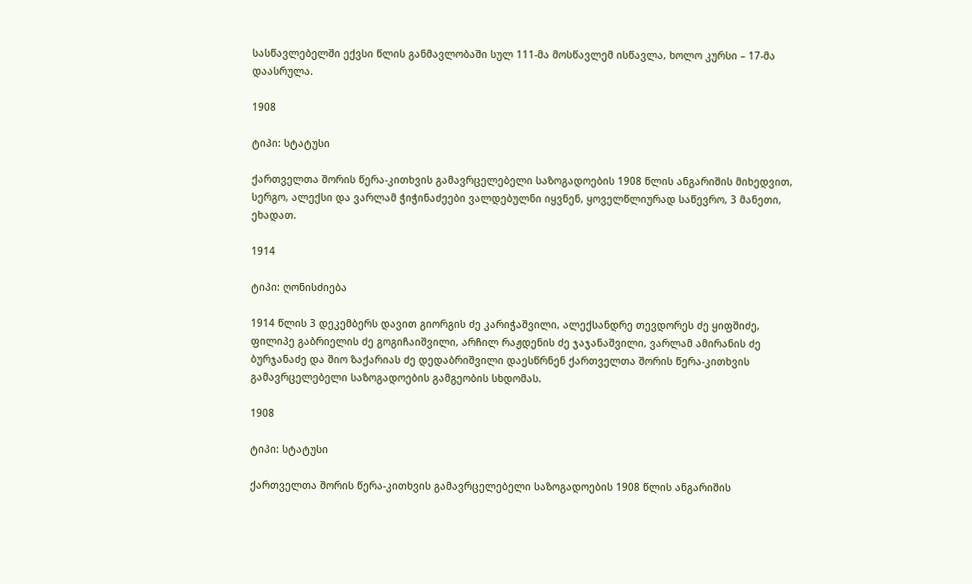სასწავლებელში ექვსი წლის განმავლობაში სულ 111-მა მოსწავლემ ისწავლა, ხოლო კურსი – 17-მა დაასრულა.

1908

ტიპი: სტატუსი

ქართველთა შორის წერა-კითხვის გამავრცელებელი საზოგადოების 1908 წლის ანგარიშის მიხედვით, სერგო, ალექსი და ვარლამ ჭიჭინაძეები ვალდებულნი იყვნენ, ყოველწლიურად საწევრო, 3 მანეთი, ეხადათ.

1914

ტიპი: ღონისძიება

1914 წლის 3 დეკემბერს დავით გიორგის ძე კარიჭაშვილი, ალექსანდრე თევდორეს ძე ყიფშიძე, ფილიპე გაბრიელის ძე გოგიჩაიშვილი, არჩილ რაჟდენის ძე ჯაჯანაშვილი, ვარლამ ამირანის ძე ბურჯანაძე და შიო ზაქარიას ძე დედაბრიშვილი დაესწრნენ ქართველთა შორის წერა-კითხვის გამავრცელებელი საზოგადოების გამგეობის სხდომას.

1908

ტიპი: სტატუსი

ქართველთა შორის წერა-კითხვის გამავრცელებელი საზოგადოების 1908 წლის ანგარიშის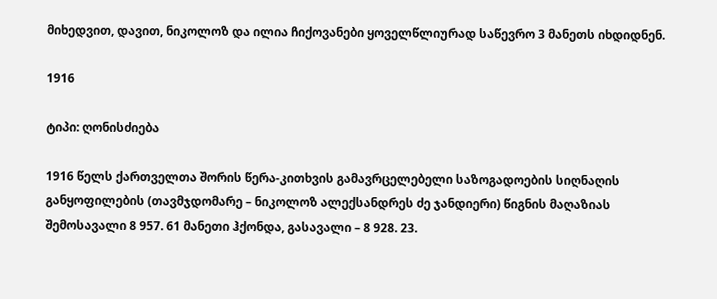მიხედვით, დავით, ნიკოლოზ და ილია ჩიქოვანები ყოველწლიურად საწევრო 3 მანეთს იხდიდნენ.

1916

ტიპი: ღონისძიება

1916 წელს ქართველთა შორის წერა-კითხვის გამავრცელებელი საზოგადოების სიღნაღის განყოფილების (თავმჯდომარე – ნიკოლოზ ალექსანდრეს ძე ჯანდიერი) წიგნის მაღაზიას შემოსავალი 8 957. 61 მანეთი ჰქონდა, გასავალი – 8 928. 23.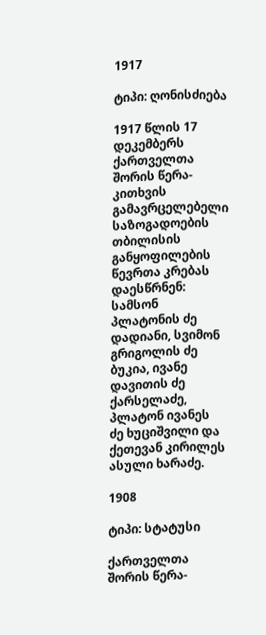1917

ტიპი: ღონისძიება

1917 წლის 17 დეკემბერს ქართველთა შორის წერა-კითხვის გამავრცელებელი საზოგადოების თბილისის განყოფილების წევრთა კრებას დაესწრნენ: სამსონ პლატონის ძე დადიანი, სვიმონ გრიგოლის ძე ბუკია, ივანე დავითის ძე ქარსელაძე, პლატონ ივანეს ძე ხუციშვილი და ქეთევან კირილეს ასული ხარაძე.

1908

ტიპი: სტატუსი

ქართველთა შორის წერა-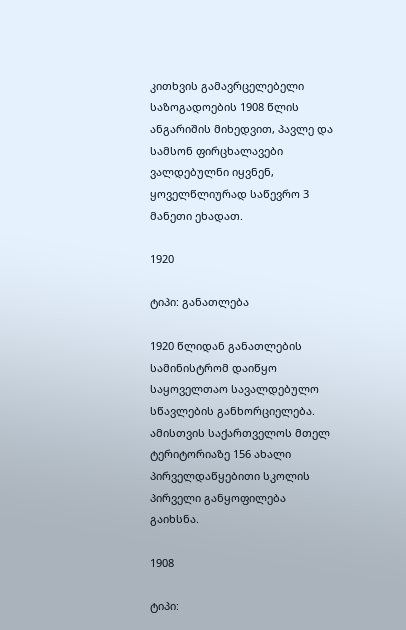კითხვის გამავრცელებელი საზოგადოების 1908 წლის ანგარიშის მიხედვით, პავლე და სამსონ ფირცხალავები ვალდებულნი იყვნენ, ყოველწლიურად საწევრო 3 მანეთი ეხადათ.

1920

ტიპი: განათლება

1920 წლიდან განათლების სამინისტრომ დაიწყო საყოველთაო სავალდებულო სწავლების განხორციელება. ამისთვის საქართველოს მთელ ტერიტორიაზე 156 ახალი პირველდაწყებითი სკოლის პირველი განყოფილება გაიხსნა.

1908

ტიპი: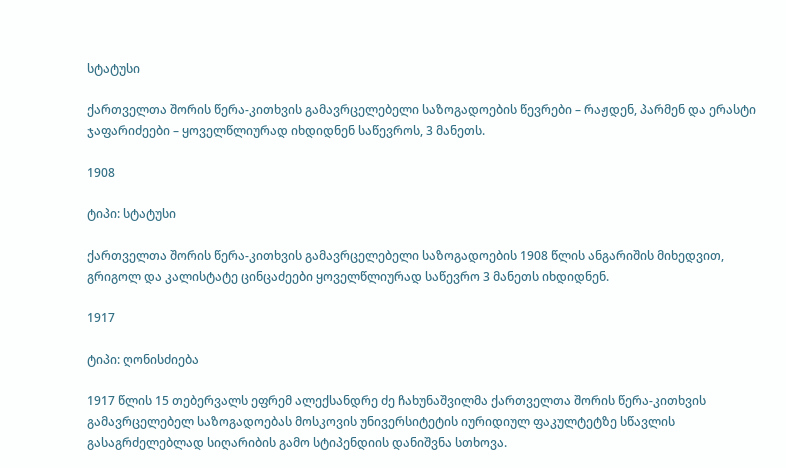სტატუსი

ქართველთა შორის წერა-კითხვის გამავრცელებელი საზოგადოების წევრები – რაჟდენ, პარმენ და ერასტი ჯაფარიძეები – ყოველწლიურად იხდიდნენ საწევროს, 3 მანეთს.

1908

ტიპი: სტატუსი

ქართველთა შორის წერა-კითხვის გამავრცელებელი საზოგადოების 1908 წლის ანგარიშის მიხედვით, გრიგოლ და კალისტატე ცინცაძეები ყოველწლიურად საწევრო 3 მანეთს იხდიდნენ.

1917

ტიპი: ღონისძიება

1917 წლის 15 თებერვალს ეფრემ ალექსანდრე ძე ჩახუნაშვილმა ქართველთა შორის წერა-კითხვის გამავრცელებელ საზოგადოებას მოსკოვის უნივერსიტეტის იურიდიულ ფაკულტეტზე სწავლის გასაგრძელებლად სიღარიბის გამო სტიპენდიის დანიშვნა სთხოვა.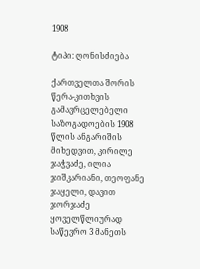1908

ტიპი: ღონისძიება

ქართველთა შორის წერა-კითხვის გამავრცელებელი საზოგადოების 1908 წლის ანგარიშის მიხედვით, კირილე ჯაჭვაძე, ილია ჯიშკარიანი, თეოფანე ჯაყელი, დავით ჯორჯაძე ყოველწლიურად საწევრო 3 მანეთს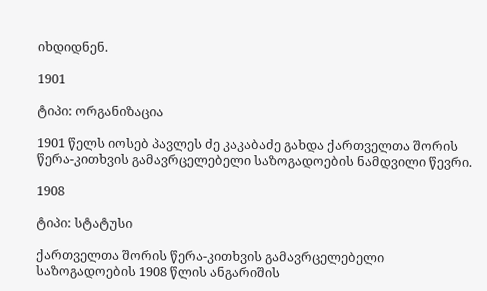იხდიდნენ.

1901

ტიპი: ორგანიზაცია

1901 წელს იოსებ პავლეს ძე კაკაბაძე გახდა ქართველთა შორის წერა-კითხვის გამავრცელებელი საზოგადოების ნამდვილი წევრი.

1908

ტიპი: სტატუსი

ქართველთა შორის წერა-კითხვის გამავრცელებელი საზოგადოების 1908 წლის ანგარიშის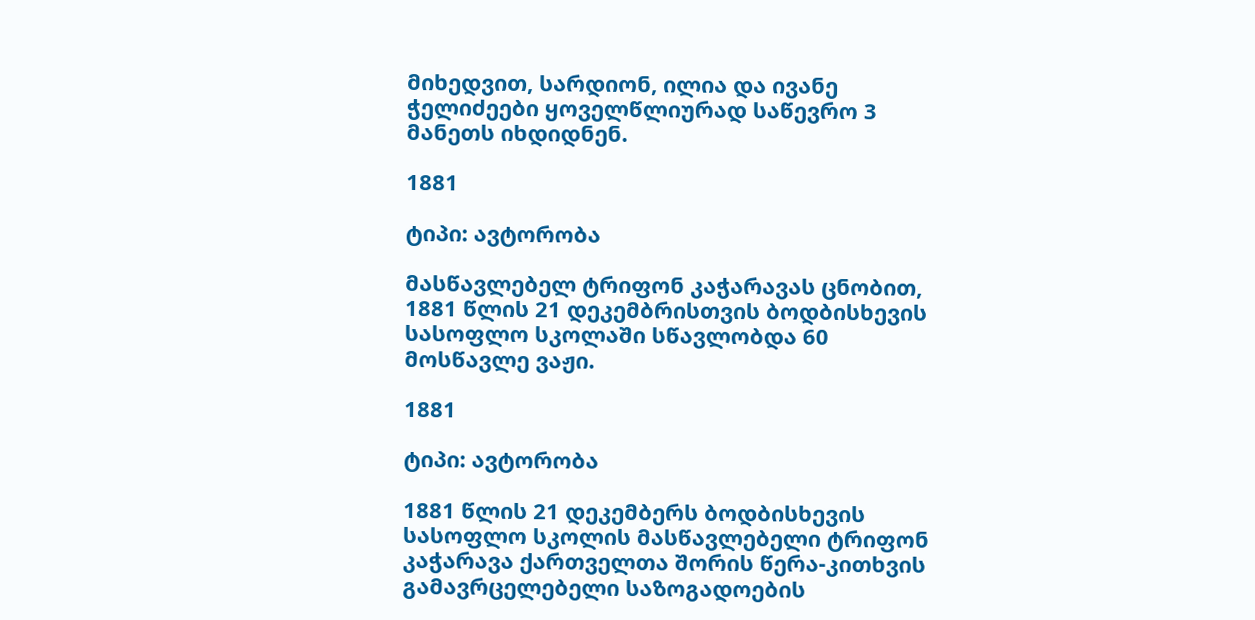მიხედვით, სარდიონ, ილია და ივანე ჭელიძეები ყოველწლიურად საწევრო 3 მანეთს იხდიდნენ.

1881

ტიპი: ავტორობა

მასწავლებელ ტრიფონ კაჭარავას ცნობით, 1881 წლის 21 დეკემბრისთვის ბოდბისხევის სასოფლო სკოლაში სწავლობდა 60 მოსწავლე ვაჟი.

1881

ტიპი: ავტორობა

1881 წლის 21 დეკემბერს ბოდბისხევის სასოფლო სკოლის მასწავლებელი ტრიფონ კაჭარავა ქართველთა შორის წერა-კითხვის გამავრცელებელი საზოგადოების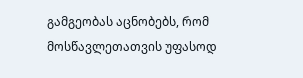გამგეობას აცნობებს, რომ მოსწავლეთათვის უფასოდ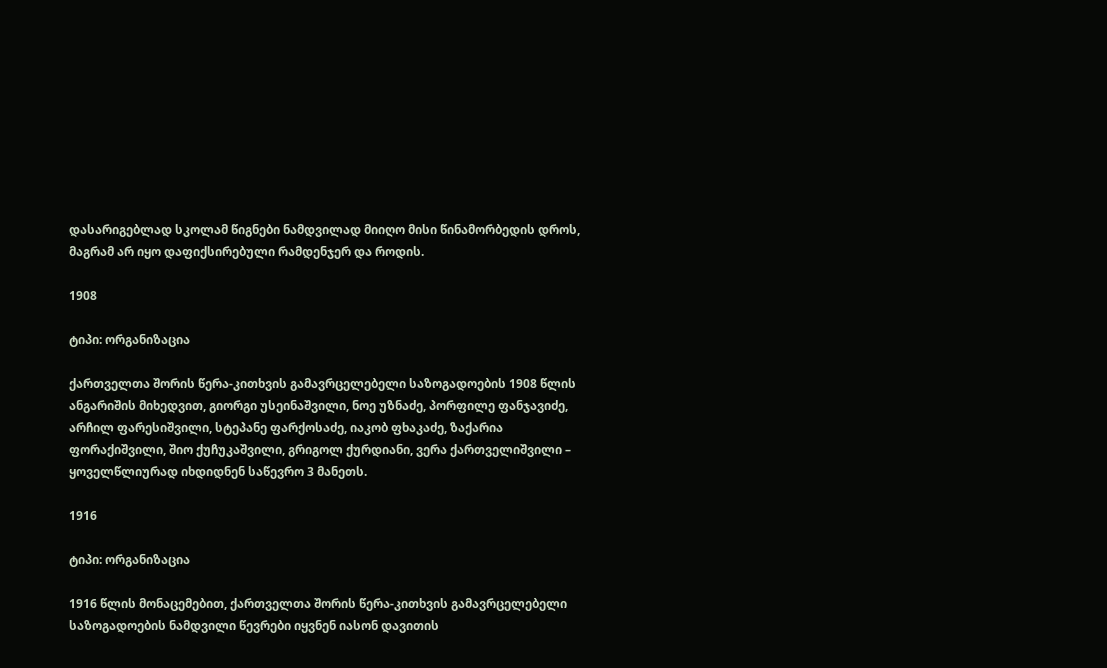დასარიგებლად სკოლამ წიგნები ნამდვილად მიიღო მისი წინამორბედის დროს, მაგრამ არ იყო დაფიქსირებული რამდენჯერ და როდის.

1908

ტიპი: ორგანიზაცია

ქართველთა შორის წერა-კითხვის გამავრცელებელი საზოგადოების 1908 წლის ანგარიშის მიხედვით, გიორგი უსეინაშვილი, ნოე უზნაძე, პორფილე ფანჯავიძე, არჩილ ფარესიშვილი, სტეპანე ფარქოსაძე, იაკობ ფხაკაძე, ზაქარია ფორაქიშვილი, შიო ქუჩუკაშვილი, გრიგოლ ქურდიანი, ვერა ქართველიშვილი – ყოველწლიურად იხდიდნენ საწევრო 3 მანეთს.

1916

ტიპი: ორგანიზაცია

1916 წლის მონაცემებით, ქართველთა შორის წერა-კითხვის გამავრცელებელი საზოგადოების ნამდვილი წევრები იყვნენ იასონ დავითის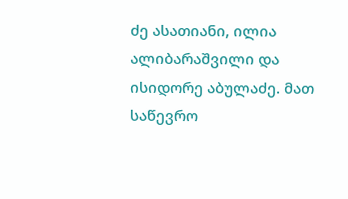ძე ასათიანი, ილია ალიბარაშვილი და ისიდორე აბულაძე. მათ საწევრო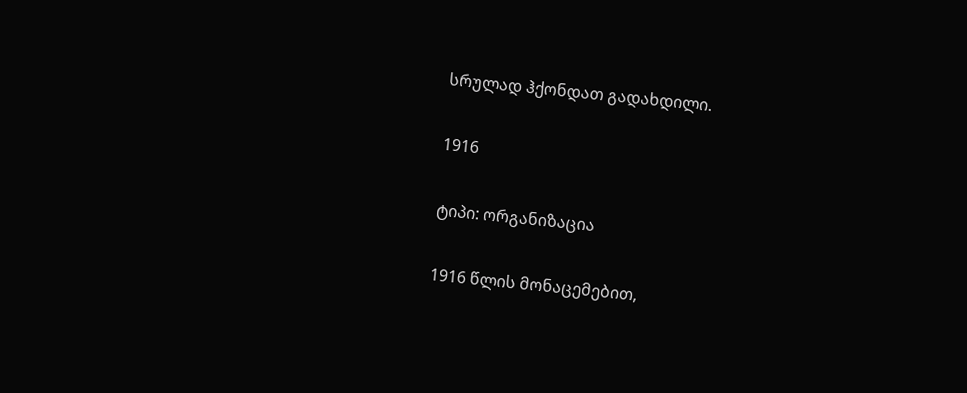სრულად ჰქონდათ გადახდილი.

1916

ტიპი: ორგანიზაცია

1916 წლის მონაცემებით,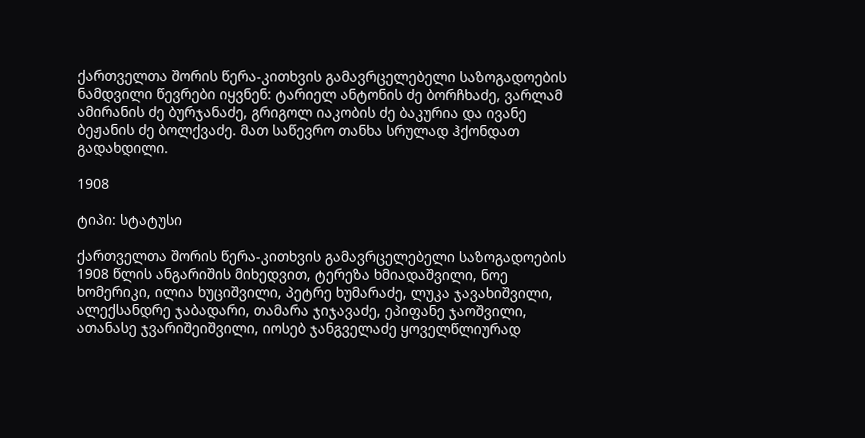ქართველთა შორის წერა-კითხვის გამავრცელებელი საზოგადოების ნამდვილი წევრები იყვნენ: ტარიელ ანტონის ძე ბორჩხაძე, ვარლამ ამირანის ძე ბურჯანაძე, გრიგოლ იაკობის ძე ბაკურია და ივანე ბეჟანის ძე ბოლქვაძე. მათ საწევრო თანხა სრულად ჰქონდათ გადახდილი.

1908

ტიპი: სტატუსი

ქართველთა შორის წერა-კითხვის გამავრცელებელი საზოგადოების 1908 წლის ანგარიშის მიხედვით, ტერეზა ხმიადაშვილი, ნოე ხომერიკი, ილია ხუციშვილი, პეტრე ხუმარაძე, ლუკა ჯავახიშვილი, ალექსანდრე ჯაბადარი, თამარა ჯიჯავაძე, ეპიფანე ჯაოშვილი, ათანასე ჯვარიშეიშვილი, იოსებ ჯანგველაძე ყოველწლიურად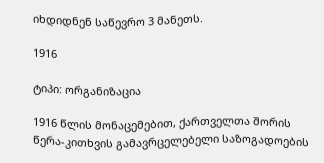იხდიდნენ საწევრო 3 მანეთს.

1916

ტიპი: ორგანიზაცია

1916 წლის მონაცემებით, ქართველთა შორის წერა-კითხვის გამავრცელებელი საზოგადოების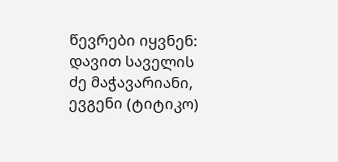წევრები იყვნენ: დავით საველის ძე მაჭავარიანი, ევგენი (ტიტიკო)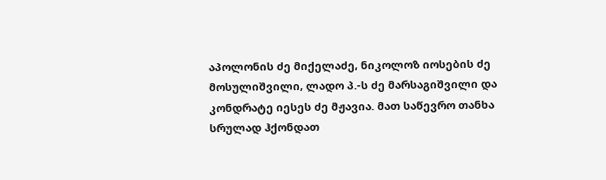აპოლონის ძე მიქელაძე, ნიკოლოზ იოსების ძე მოსულიშვილი, ლადო პ.-ს ძე მარსაგიშვილი და კონდრატე იესეს ძე მჟავია. მათ საწევრო თანხა სრულად ჰქონდათ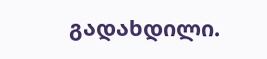გადახდილი.